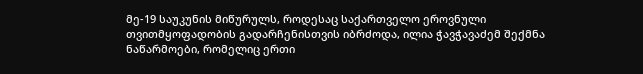მე-19 საუკუნის მიწურულს, როდესაც საქართველო ეროვნული თვითმყოფადობის გადარჩენისთვის იბრძოდა, ილია ჭავჭავაძემ შექმნა ნაწარმოები, რომელიც ერთი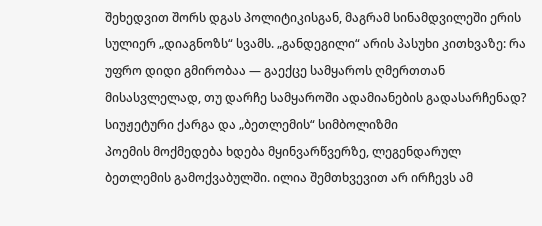შეხედვით შორს დგას პოლიტიკისგან, მაგრამ სინამდვილეში ერის სულიერ „დიაგნოზს“ სვამს. „განდეგილი“ არის პასუხი კითხვაზე: რა უფრო დიდი გმირობაა — გაექცე სამყაროს ღმერთთან მისასვლელად, თუ დარჩე სამყაროში ადამიანების გადასარჩენად?
სიუჟეტური ქარგა და „ბეთლემის“ სიმბოლიზმი
პოემის მოქმედება ხდება მყინვარწვერზე, ლეგენდარულ ბეთლემის გამოქვაბულში. ილია შემთხვევით არ ირჩევს ამ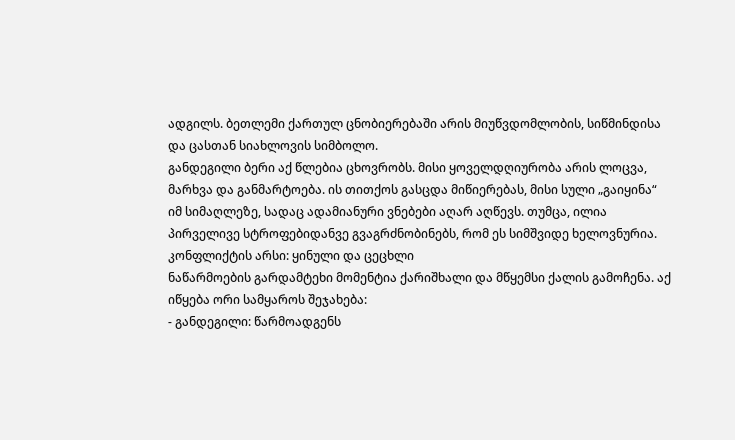ადგილს. ბეთლემი ქართულ ცნობიერებაში არის მიუწვდომლობის, სიწმინდისა და ცასთან სიახლოვის სიმბოლო.
განდეგილი ბერი აქ წლებია ცხოვრობს. მისი ყოველდღიურობა არის ლოცვა, მარხვა და განმარტოება. ის თითქოს გასცდა მიწიერებას, მისი სული „გაიყინა“ იმ სიმაღლეზე, სადაც ადამიანური ვნებები აღარ აღწევს. თუმცა, ილია პირველივე სტროფებიდანვე გვაგრძნობინებს, რომ ეს სიმშვიდე ხელოვნურია.
კონფლიქტის არსი: ყინული და ცეცხლი
ნაწარმოების გარდამტეხი მომენტია ქარიშხალი და მწყემსი ქალის გამოჩენა. აქ იწყება ორი სამყაროს შეჯახება:
- განდეგილი: წარმოადგენს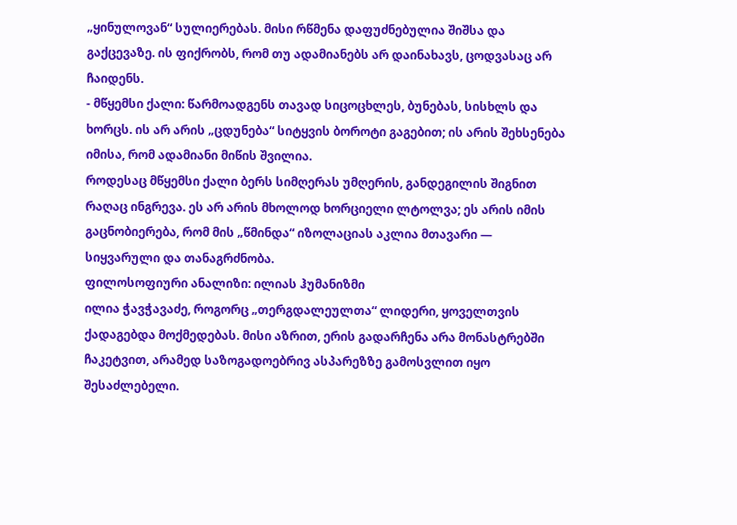„ყინულოვან“ სულიერებას. მისი რწმენა დაფუძნებულია შიშსა და გაქცევაზე. ის ფიქრობს, რომ თუ ადამიანებს არ დაინახავს, ცოდვასაც არ ჩაიდენს.
- მწყემსი ქალი: წარმოადგენს თავად სიცოცხლეს, ბუნებას, სისხლს და ხორცს. ის არ არის „ცდუნება“ სიტყვის ბოროტი გაგებით; ის არის შეხსენება იმისა, რომ ადამიანი მიწის შვილია.
როდესაც მწყემსი ქალი ბერს სიმღერას უმღერის, განდეგილის შიგნით რაღაც ინგრევა. ეს არ არის მხოლოდ ხორციელი ლტოლვა; ეს არის იმის გაცნობიერება, რომ მის „წმინდა“ იზოლაციას აკლია მთავარი — სიყვარული და თანაგრძნობა.
ფილოსოფიური ანალიზი: ილიას ჰუმანიზმი
ილია ჭავჭავაძე, როგორც „თერგდალეულთა“ ლიდერი, ყოველთვის ქადაგებდა მოქმედებას. მისი აზრით, ერის გადარჩენა არა მონასტრებში ჩაკეტვით, არამედ საზოგადოებრივ ასპარეზზე გამოსვლით იყო შესაძლებელი.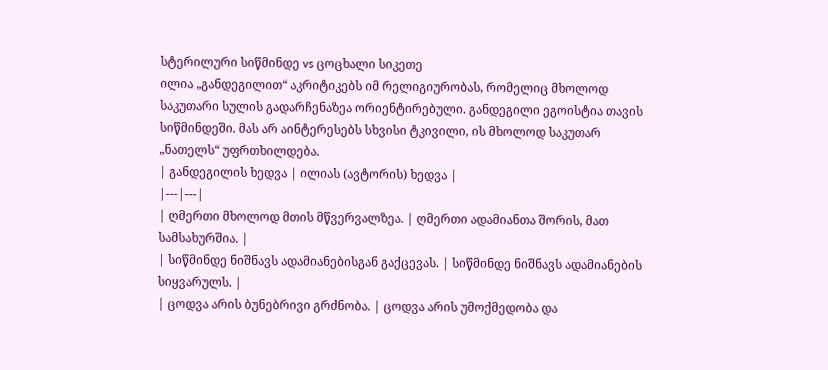სტერილური სიწმინდე vs ცოცხალი სიკეთე
ილია „განდეგილით“ აკრიტიკებს იმ რელიგიურობას, რომელიც მხოლოდ საკუთარი სულის გადარჩენაზეა ორიენტირებული. განდეგილი ეგოისტია თავის სიწმინდეში. მას არ აინტერესებს სხვისი ტკივილი, ის მხოლოდ საკუთარ „ნათელს“ უფრთხილდება.
| განდეგილის ხედვა | ილიას (ავტორის) ხედვა |
|---|---|
| ღმერთი მხოლოდ მთის მწვერვალზეა. | ღმერთი ადამიანთა შორის, მათ სამსახურშია. |
| სიწმინდე ნიშნავს ადამიანებისგან გაქცევას. | სიწმინდე ნიშნავს ადამიანების სიყვარულს. |
| ცოდვა არის ბუნებრივი გრძნობა. | ცოდვა არის უმოქმედობა და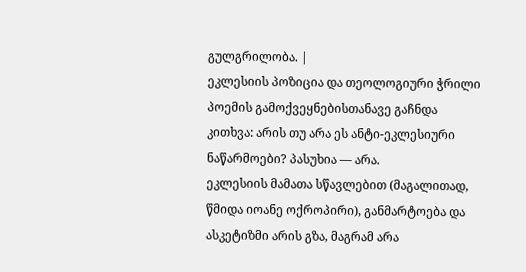გულგრილობა. |
ეკლესიის პოზიცია და თეოლოგიური ჭრილი
პოემის გამოქვეყნებისთანავე გაჩნდა კითხვა: არის თუ არა ეს ანტი-ეკლესიური ნაწარმოები? პასუხია — არა.
ეკლესიის მამათა სწავლებით (მაგალითად, წმიდა იოანე ოქროპირი), განმარტოება და ასკეტიზმი არის გზა, მაგრამ არა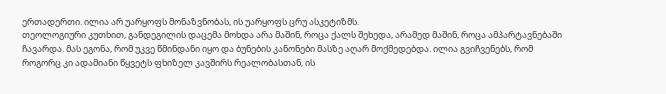ერთადერთი. ილია არ უარყოფს მონაზვნობას, ის უარყოფს ცრუ ასკეტიზმს.
თეოლოგიური კუთხით, განდეგილის დაცემა მოხდა არა მაშინ, როცა ქალს შეხედა, არამედ მაშინ, როცა ამპარტავნებაში ჩავარდა. მას ეგონა, რომ უკვე წმინდანი იყო და ბუნების კანონები მასზე აღარ მოქმედებდა. ილია გვიჩვენებს, რომ როგორც კი ადამიანი წყვეტს ფხიზელ კავშირს რეალობასთან, ის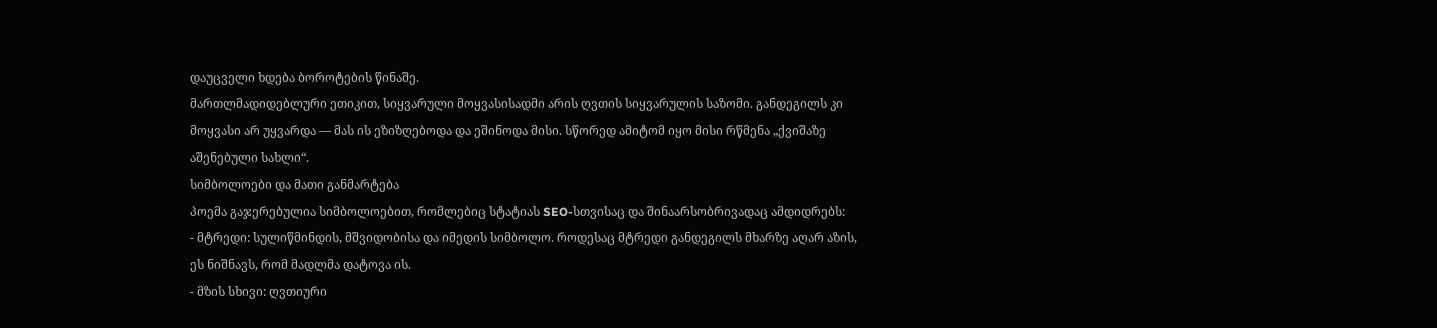დაუცველი ხდება ბოროტების წინაშე.
მართლმადიდებლური ეთიკით, სიყვარული მოყვასისადმი არის ღვთის სიყვარულის საზომი. განდეგილს კი მოყვასი არ უყვარდა — მას ის ეზიზღებოდა და ეშინოდა მისი. სწორედ ამიტომ იყო მისი რწმენა „ქვიშაზე აშენებული სახლი“.
სიმბოლოები და მათი განმარტება
პოემა გაჯერებულია სიმბოლოებით, რომლებიც სტატიას SEO-სთვისაც და შინაარსობრივადაც ამდიდრებს:
- მტრედი: სულიწმინდის, მშვიდობისა და იმედის სიმბოლო. როდესაც მტრედი განდეგილს მხარზე აღარ აზის, ეს ნიშნავს, რომ მადლმა დატოვა ის.
- მზის სხივი: ღვთიური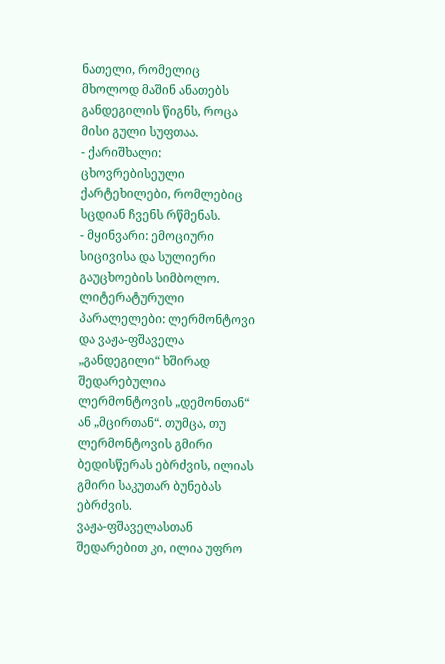ნათელი, რომელიც მხოლოდ მაშინ ანათებს განდეგილის წიგნს, როცა მისი გული სუფთაა.
- ქარიშხალი: ცხოვრებისეული ქარტეხილები, რომლებიც სცდიან ჩვენს რწმენას.
- მყინვარი: ემოციური სიცივისა და სულიერი გაუცხოების სიმბოლო.
ლიტერატურული პარალელები: ლერმონტოვი და ვაჟა-ფშაველა
„განდეგილი“ ხშირად შედარებულია ლერმონტოვის „დემონთან“ ან „მცირთან“. თუმცა, თუ ლერმონტოვის გმირი ბედისწერას ებრძვის, ილიას გმირი საკუთარ ბუნებას ებრძვის.
ვაჟა-ფშაველასთან შედარებით კი, ილია უფრო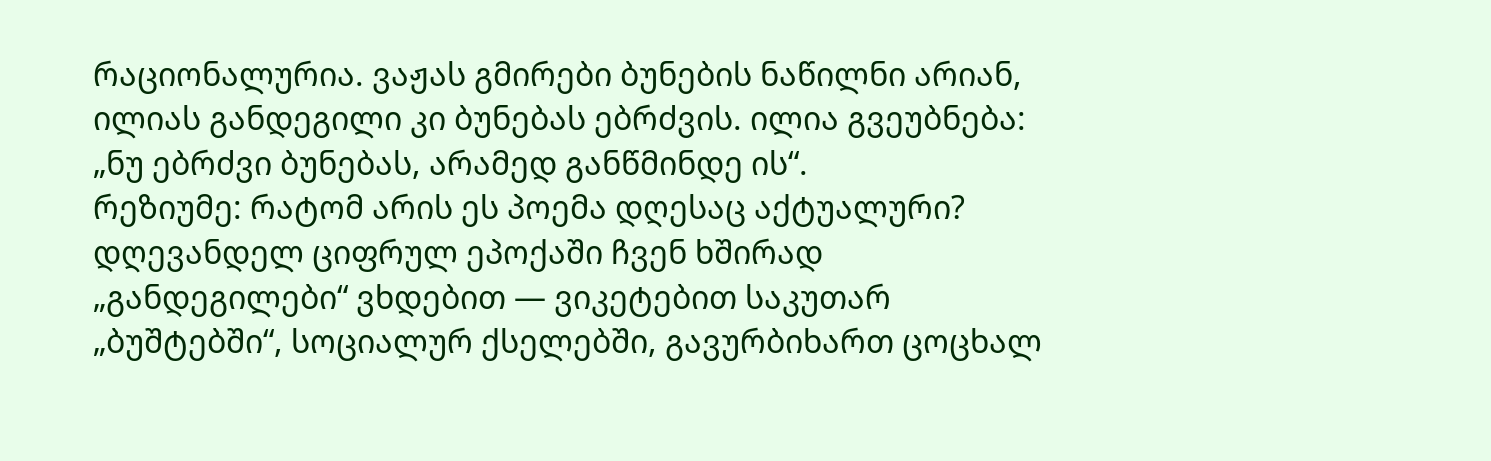რაციონალურია. ვაჟას გმირები ბუნების ნაწილნი არიან, ილიას განდეგილი კი ბუნებას ებრძვის. ილია გვეუბნება: „ნუ ებრძვი ბუნებას, არამედ განწმინდე ის“.
რეზიუმე: რატომ არის ეს პოემა დღესაც აქტუალური?
დღევანდელ ციფრულ ეპოქაში ჩვენ ხშირად „განდეგილები“ ვხდებით — ვიკეტებით საკუთარ „ბუშტებში“, სოციალურ ქსელებში, გავურბიხართ ცოცხალ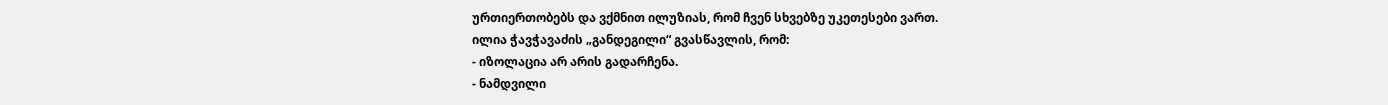ურთიერთობებს და ვქმნით ილუზიას, რომ ჩვენ სხვებზე უკეთესები ვართ.
ილია ჭავჭავაძის „განდეგილი“ გვასწავლის, რომ:
- იზოლაცია არ არის გადარჩენა.
- ნამდვილი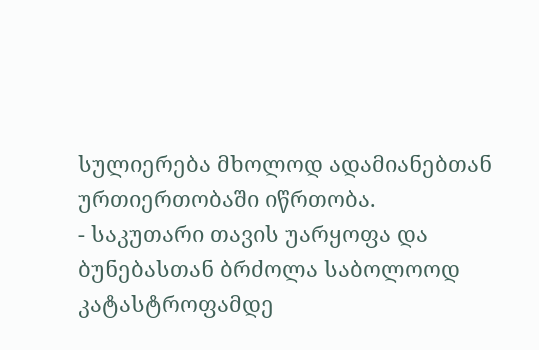სულიერება მხოლოდ ადამიანებთან ურთიერთობაში იწრთობა.
- საკუთარი თავის უარყოფა და ბუნებასთან ბრძოლა საბოლოოდ კატასტროფამდე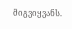მიგვიყვანს.